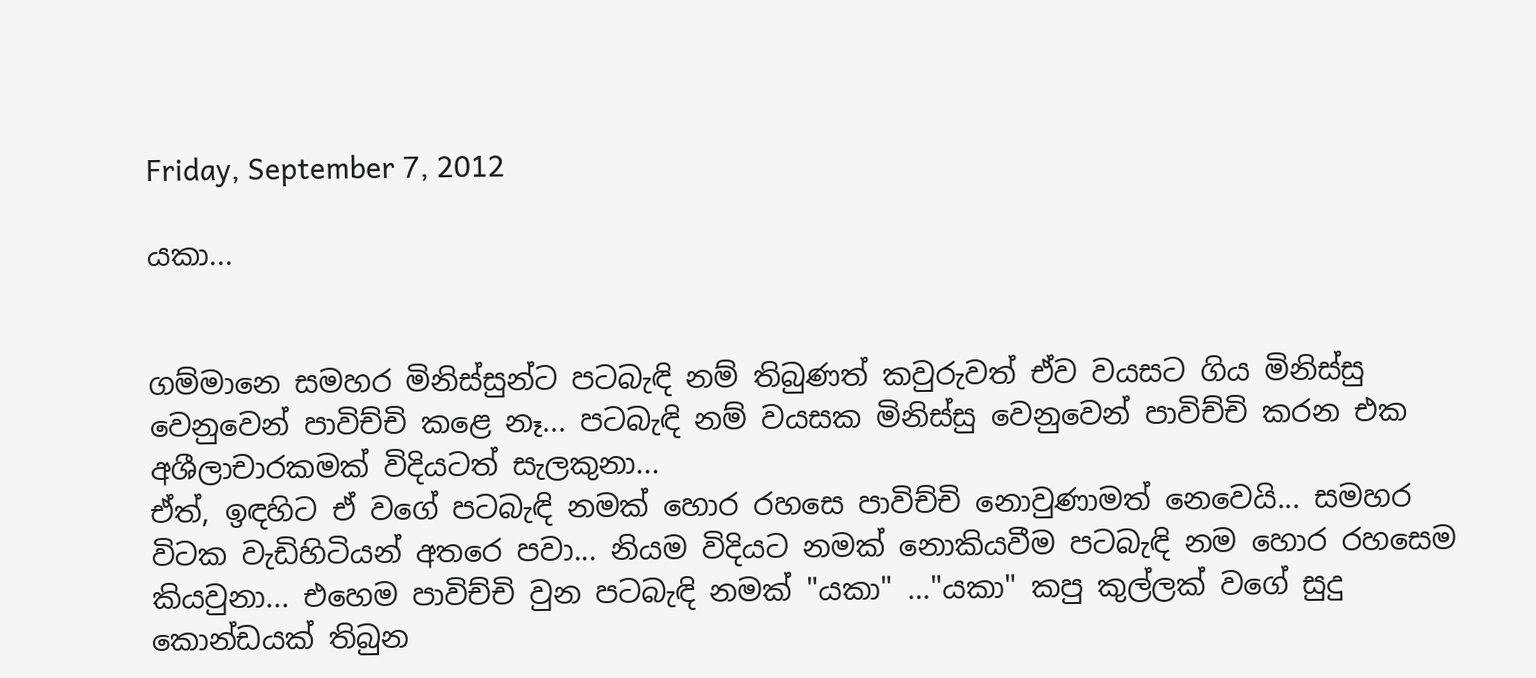Friday, September 7, 2012

යකා...


ගම්මානෙ සමහර මිනිස්සුන්ට පටබැඳි නම් තිබුණත් කවුරුවත් ඒව වයසට ගිය මිනිස්සු වෙනුවෙන් පාවිච්චි කළෙ නෑ... පටබැඳි නම් වයසක මිනිස්සු වෙනුවෙන් පාවිච්චි කරන එක අශීලාචාරකමක් විදියටත් සැලකුනා...
ඒත්, ඉඳහිට ඒ වගේ පටබැඳි නමක් හොර රහසෙ පාවිච්චි නොවුණාමත් නෙවෙයි... සමහර විටක වැඩිහිටියන් අතරෙ පවා... නියම විදියට නමක් නොකියවීම පටබැඳි නම හොර රහසෙම කියවුනා... එහෙම පාවිච්චි වුන පටබැඳි නමක් "යකා" …"යකා" කපු කුල්ලක් වගේ සුදු කොන්ඩයක් තිබුන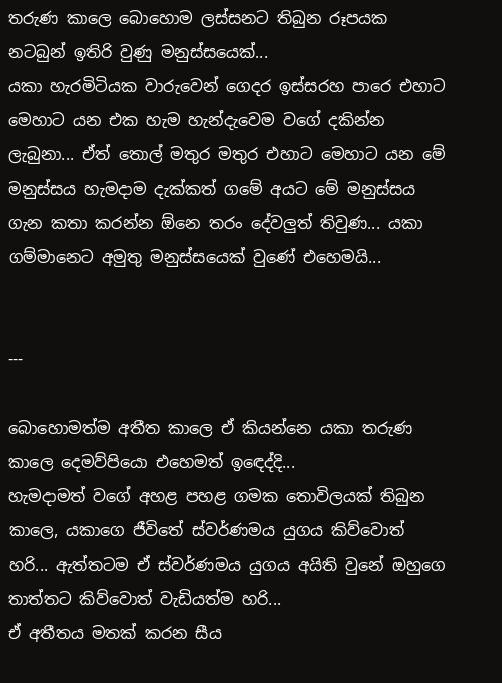තරුණ කාලෙ බොහොම ලස්සනට තිබුන රූපයක නටබුන් ඉතිරි වුණු මනුස්සයෙක්...
යකා හැරමිටියක වාරුවෙන් ගෙදර ඉස්සරහ පාරෙ එහාට මෙහාට යන එක හැම හැන්දැවෙම වගේ දකින්න ලැබුනා... ඒත් තොල් මතුර මතුර එහාට මෙහාට යන මේ මනුස්සය හැමදාම දැක්කත් ගමේ අයට මේ මනුස්සය ගැන කතා කරන්න ඕනෙ තරං දේවලුත් තිවුණ... යකා ගම්මානෙට අමුතු මනුස්සයෙක් වුණේ එහෙමයි...


---

බොහොමත්ම අතීත කාලෙ ඒ කියන්නෙ යකා තරුණ කාලෙ දෙමව්පියො එහෙමත් ඉ‍ඳෙද්දි...
හැමදාමත් වගේ අහළ පහළ ගමක තොවිලයක් තිබුන කාලෙ, යකාගෙ ජීවිතේ ස්වර්ණමය යුගය කිව්වොත් හරි... ඇත්තටම ඒ ස්වර්ණමය යුගය අයිති වුනේ ඔහුගෙ තාත්තට කිව්වොත් වැඩියත්ම හරි...
ඒ අතීතය මතක් කරන සීය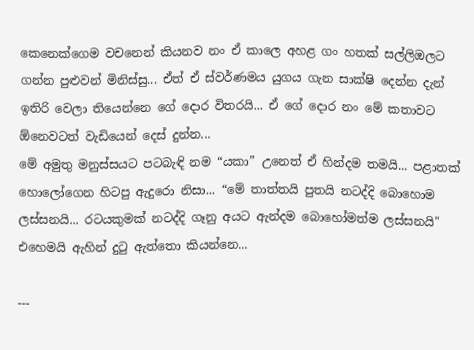කෙනෙක්ගෙම වචනෙන් කියනව නං ඒ කාලෙ අහළ ගං හතක් සල්ලිඔලට ගන්න පුළුවන් මිනිස්සු... ඒත් ඒ ස්වර්ණමය යුගය ගැන සාක්ෂි දෙන්න දැන් ඉතිරි වෙලා තියෙන්නෙ ගේ දොර විතරයි... ඒ ගේ දොර නං මේ කතාවට ඕනෙවටත් වැඩියෙන් දෙස් දුන්න...
මේ අමුතු මනුස්සයට පටබැඳි නම “යකා” උනෙත් ඒ හින්දම තමයි... පළාතක් හොලෝගෙන හිටපු ඇදුරො නිසා... “මේ තාත්තයි පුතයි නටද්දි බොහොම ලස්සනයි... රටයකුමක් නටද්දි ගෑනු අයට ඇන්දම බොහෝමත්ම ලස්සනයි" එහෙමයි ඇහින් දු‍ටු ඇත්තො කියන්නෙ...

---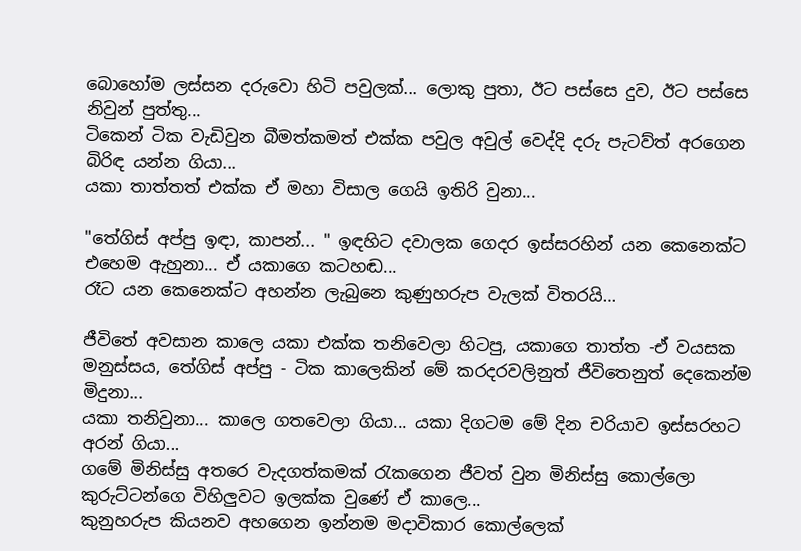බොහෝම ලස්සන දරුවො හිටි පවුලක්... ලොකු පුතා, ඊට පස්සෙ දුව, ඊට පස්සෙ නිවුන් පුත්තු...
ටිකෙන් ටික වැඩිවුන බීමත්කමත් එක්ක පවුල අවුල් වෙද්දි දරු පැටව්ත් අරගෙන බිරිඳ යන්න ගියා...
යකා තාත්තත් එක්ක ඒ මහා විසාල ගෙයි ඉතිරි වුනා...

"තේගිස් අප්පු ඉඳා, කාපන්... " ඉඳහිට දවාලක ගෙදර ඉස්සරහින් යන කෙනෙක්ට එහෙම ඇහුනා... ඒ යකාගෙ කටහඬ...
රෑට යන කෙනෙක්ට අහන්න ලැබුනෙ කුණුහරුප වැලක් විතරයි…

ජීවිතේ අවසාන කාලෙ යකා එක්ක තනිවෙලා හිටපු, යකාගෙ තාත්ත -ඒ වයසක මනුස්සය, තේගිස් අප්පු - ටික කාලෙකින් මේ කරදරවලිනුත් ජීවිතෙනුත් දෙකෙන්ම මිදුනා...
යකා තනිවුනා... කාලෙ ගතවෙලා ගියා... යකා දිගටම මේ දින චරියාව ඉස්සරහට අරන් ගියා...
ගමේ මිනිස්සු අතරෙ වැදගත්කමක් ‍රැකගෙන ජීවත් වුන මිනිස්සු කොල්ලො කුරුට්ටන්ගෙ විහිලුවට ඉලක්ක වුණේ ඒ කාලෙ...
කුනුහරුප කියනව අහගෙන ඉන්නම මදාවිකාර කොල්ලෙක්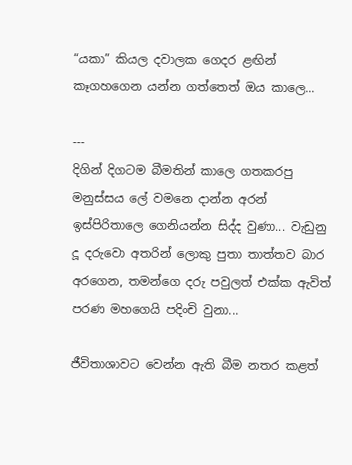“යකා” කියල දවාලක ගෙදර ළඟින් කෑගහගෙන යන්න ගත්තෙත් ඔය කාලෙ...

---
දිගින් දිගටම බීමතින් කාලෙ ගතකරපු මනුස්සය ලේ වමනෙ දාන්න අරන් ඉස්පිරිතාලෙ ගෙනියන්න සිද්ද වුණා... වැඩුනු දූ දරුවො අතරින් ලොකු පුතා තාත්තව බාර අරගෙන, තමන්ගෙ දරු පවුලත් එක්ක ඇවිත් පරණ මහගෙයි පදිංචි වුනා...

ජීවිතාශාවට වෙන්න ඇති බීම නතර කළත්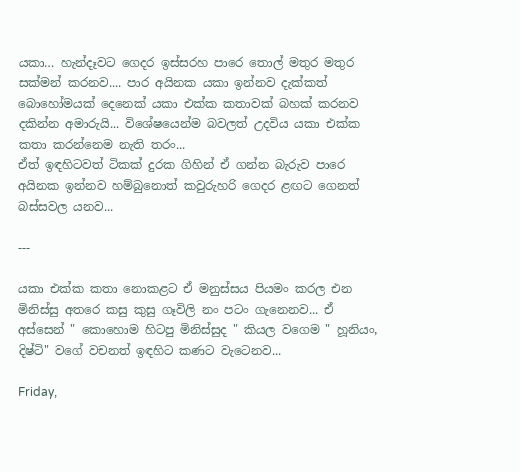යකා… හැන්දෑවට ගෙදර ඉස්සරහ පාරෙ තොල් මතුර මතුර සක්මන් කරනව.... පාර අයිනක යකා ඉන්නව දැක්කත් බොහෝමයක් දෙනෙක් යකා එක්ක කතාවක් බහක් කරනව දකින්න අමාරුයි... විශේෂයෙන්ම බවලත් උදවිය යකා එක්ක කතා කරන්නෙම නැති තරං...
ඒත් ඉඳහිටවත් ටිකක් දුරක ගිහින් ඒ ගන්න බැරුව පාරෙ අයිනක ඉන්නව හම්බුනොත් කවුරුහරි ගෙදර ළඟට ගෙනත් බස්සවල යනව...

---

යකා එක්ක කතා නොකළට ඒ මනුස්සය පියමං කරල එන මිනිස්සු අතරෙ කසු කුසු ගෑවිලි නං පටං ගැනෙනව... ඒ අස්සෙන් " කොහොම හිටපු මිනිස්සුද " කියල වගෙම " හූනියං, දිෂ්ටි" වගේ වචනත් ඉඳහිට කණට වැටෙනව...

Friday,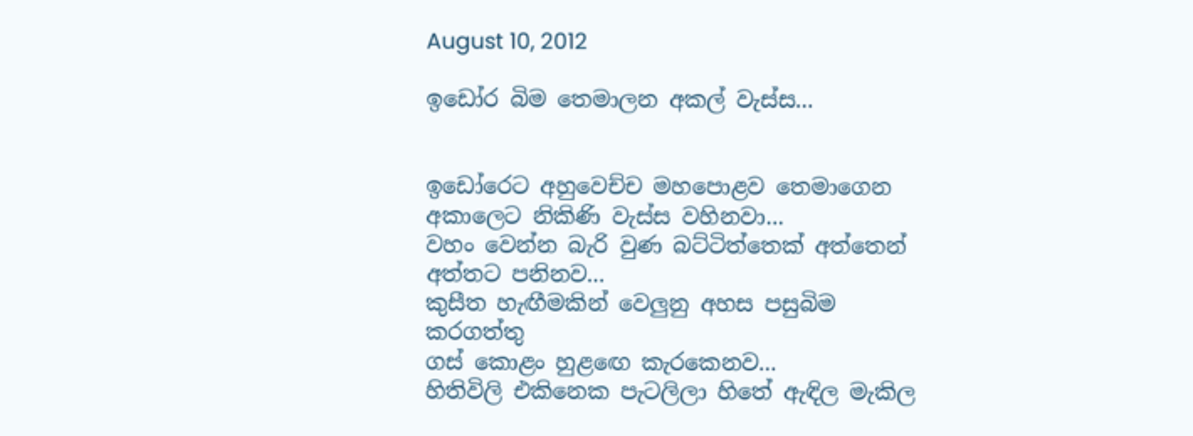August 10, 2012

ඉඩෝර බිම තෙමාලන අකල් වැස්ස...


ඉඩෝරෙට අහුවෙච්ච මහපොළව තෙමාගෙන
අකාලෙට නිකිණි වැස්ස වහිනවා...
වහං වෙන්න බැරි වුණ බට්ටිත්තෙක් අත්තෙන් අත්තට පනිනව...
කුසීත හැඟීමකින් වෙලුනු අහස පසුබිම කරගත්තු
ගස් කොළං හුළඟෙ කැරකෙනව...
හිතිවිලි එකිනෙක පැටලිලා හිතේ ඇඳිල මැකිල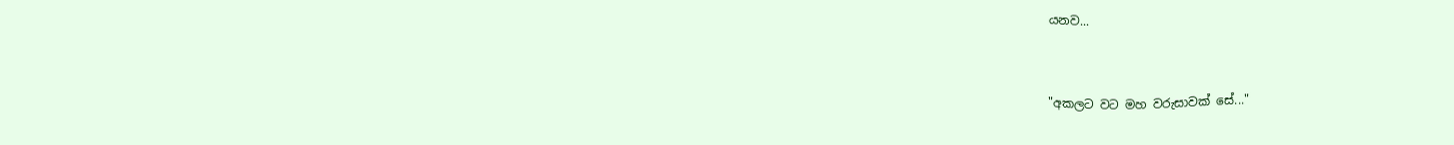යනව...


"අකලට වට මහ වරුසාවක් සේ..."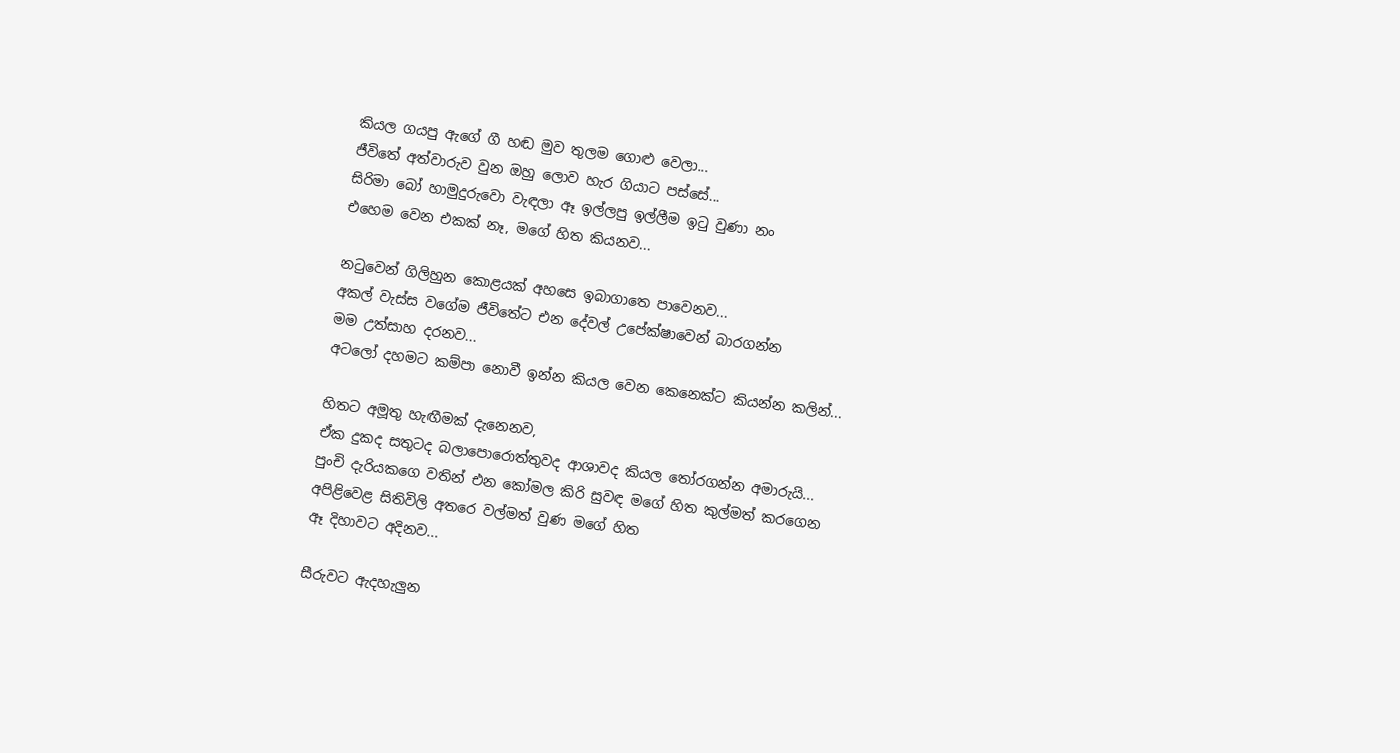කියල ගයපු ඇගේ ගී හඬ මුව තුලම ගොළු වෙලා...
ජීවිතේ අත්වාරුව වුන ඔහු ලොව හැර ගියාට පස්සේ...
සිරිමා බෝ හාමුදුරුවො වැඳලා ඈ ඉල්ලපු ඉල්ලීම ඉටු වුණා නං
එහෙම වෙන එකක් නෑ, මගේ හිත කියනව...

නටුවෙන් ගිලිහුන කොළයක් අහසෙ ඉබාගාතෙ පාවෙනව...
අකල් වැස්ස වගේම ජීවිතේට එන දේවල් උපේක්ෂාවෙන් බාරගන්න
මම උත්සාහ දරනව...
අටලෝ දහමට කම්පා නොවී ඉන්න කියල වෙන කෙනෙක්ට කියන්න කලින්...

හිතට අමූතු හැඟීමක් දැනෙනව,
ඒක දුකද සතුටද බලාපොරොත්තුවද ආශාවද කියල තෝරගන්න අමාරුයි...
පුංචි දැරියකගෙ වතින් එන කෝමල කිරි සුවඳ මගේ හිත කුල්මත් කරගෙන
අපිළිවෙළ සිතිවිලි අතරෙ වල්මත් වුණ මගේ හිත
ඈ දිහාවට අදිනව...

සීරුවට ඇදහැලුන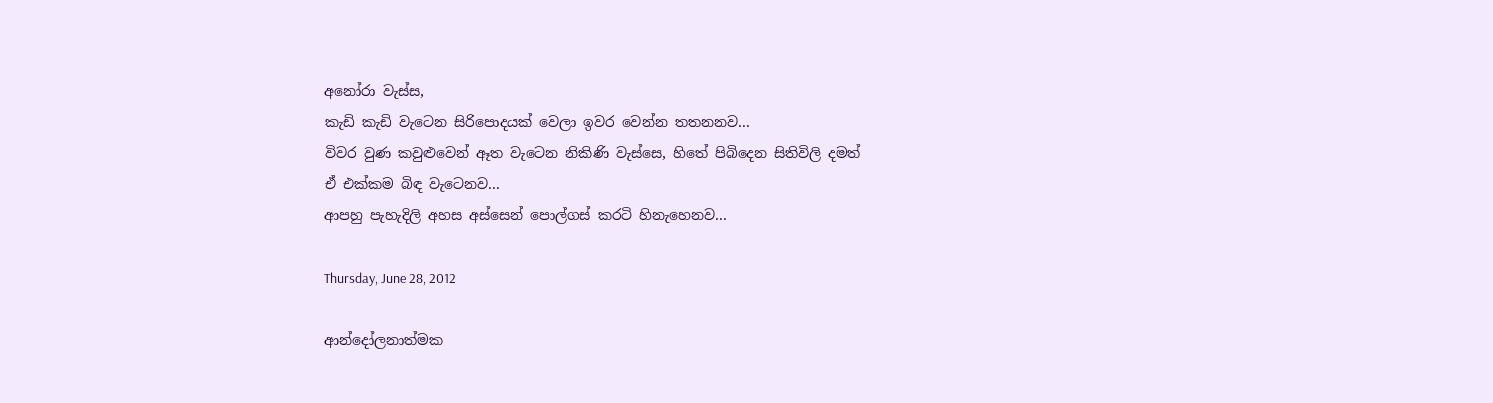අනෝරා වැස්ස,
කැඩි කැඩි වැටෙන සිරිපොදයක් වෙලා ඉවර වෙන්න තතනනව...
විවර වුණ කවුළුවෙන් ඈත වැටෙන නිකිණි වැස්සෙ, හිතේ පිබිදෙන සිතිවිලි දමත්
ඒ එක්කම බිඳ වැටෙනව...
ආපහු පැහැදිලි අහස අස්සෙන් පොල්ගස් කරටි හිනැහෙනව...

Thursday, June 28, 2012

ආන්දෝලනාත්මක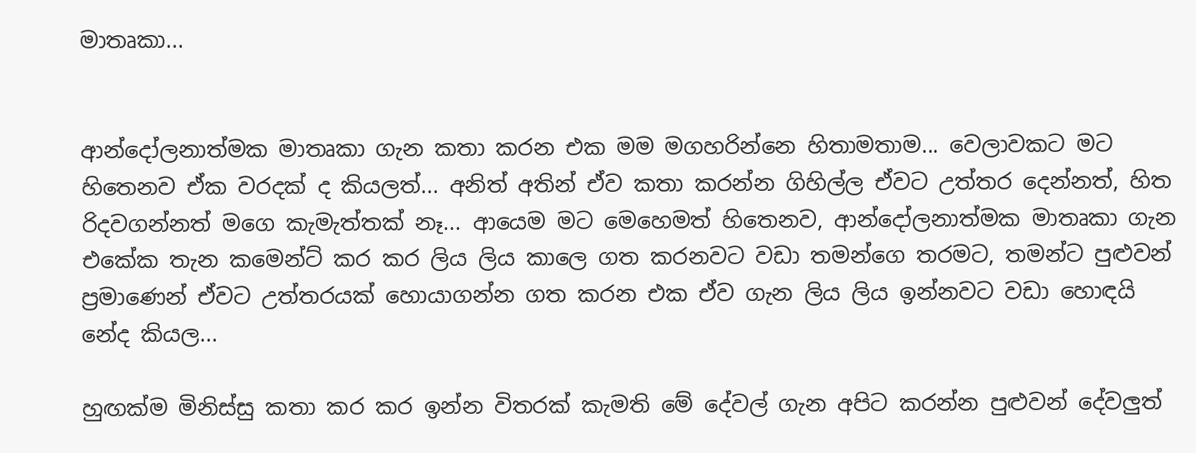මාතෘකා...


ආන්දෝලනාත්මක මාතෘකා ගැන කතා කරන එක මම මගහරින්නෙ හිතාමතාම... වෙලාවකට මට හිතෙනව ඒක වරදක් ද කියලත්... අනිත් අතින් ඒව කතා කරන්න ගිහිල්ල ඒවට උත්තර දෙන්නත්, හිත රිදවගන්නත් මගෙ කැමැත්තක් නෑ... ආයෙම මට මෙහෙමත් හිතෙනව, ආන්දෝලනාත්මක මාතෘකා ගැන එකේක තැන කමෙන්ට් කර කර ලිය ලිය කාලෙ ගත කරනවට වඩා තමන්ගෙ තරමට, තමන්ට පුළුවන් ප්‍රමාණෙන් ඒවට උත්තරයක් හොයාගන්න ගත කරන එක ඒව ගැන ලිය ලිය ඉන්නවට වඩා හොඳයි නේද කියල...

හුඟක්ම මිනිස්සු කතා කර කර ඉන්න විතරක් කැමති මේ දේවල් ගැන අපිට කරන්න පුළුවන් දේවලුත්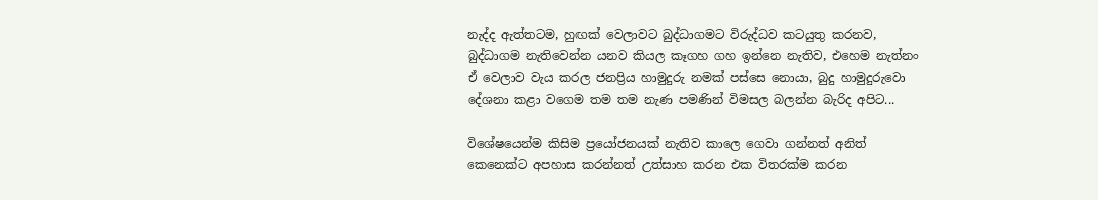නැද්ද ඇත්තටම, හුඟක් වෙලාවට බුද්ධාගමට විරුද්ධව කටයුතු කරනව, බුද්ධාගම නැතිවෙන්න යනව කියල කෑගහ ගහ ඉන්නෙ නැතිව, එහෙම නැත්නං ඒ වෙලාව වැය කරල ජනප්‍රිය හාමුදුරු නමක් පස්සෙ නොයා, බුදු හාමුදුරුවො දේශනා කළා වගෙම තම තම නැණ පමණින් විමසල බලන්න බැරිද අපිට...

විශේෂයෙන්ම කිසිම ප්‍රයෝජනයක් නැතිව කාලෙ ගෙවා ගන්නත් අනිත් කෙනෙක්ට අපහාස කරන්නත් උත්සාහ කරන එක විතරක්ම කරන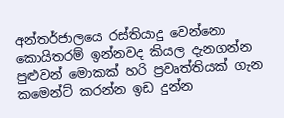අන්තර්ජාලයෙ රස්තියාදු වෙන්නො කොයිතරම් ඉන්නවද කියල දැනගන්න පුළුවන් මොකක් හරි ප්‍රවෘත්තියක් ගැන කමෙන්ට් කරන්න ඉඩ දුන්න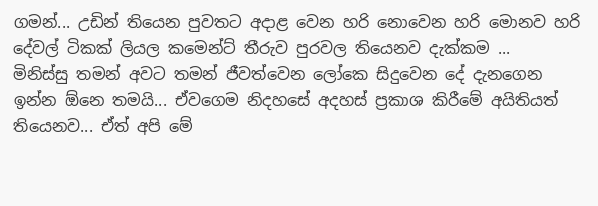ගමන්... උඩින් තියෙන පුවතට අදාළ වෙන හරි නොවෙන හරි මොනව හරි දේවල් ටිකක් ලියල කමෙන්ට් තීරුව පුරවල තියෙනව දැක්කම ...
මිනිස්සු තමන් අවට තමන් ජීවත්වෙන ලෝකෙ සිදුවෙන දේ දැනගෙන ඉන්න ඕනෙ තමයි... ඒවගෙම නිදහසේ අදහස් ප්‍රකාශ කිරීමේ අයිතියත් තියෙනව... ඒත් අපි මේ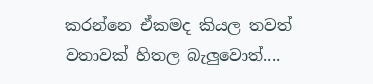කරන්නෙ ඒකමද කියල තවත් වතාවක් හිතල බැලුවොත්....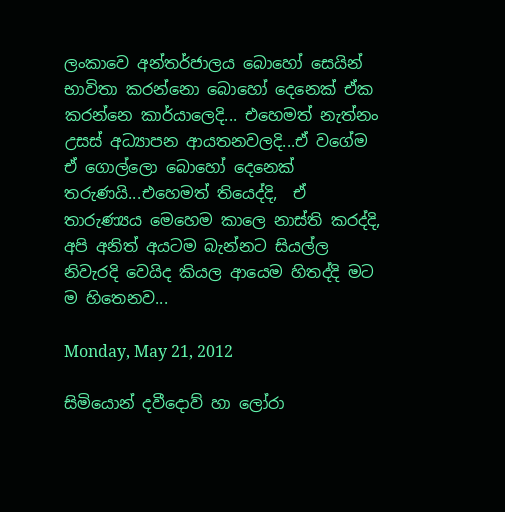ලංකාවෙ අන්තර්ජාලය බොහෝ සෙයින් භාවිතා කරන්නො බොහෝ දෙනෙක් ඒක කරන්නෙ කාර්යාලෙදි... එහෙමත් නැත්නං උසස් අධ්‍යාපන ආයතනවලදි...ඒ වගේම ඒ ගොල්ලො බොහෝ දෙනෙක් තරුණයි...එහෙමත් තියෙද්දි,  ඒ තාරුණ්‍යය මෙහෙම කාලෙ නාස්ති කරද්දි, අපි අනිත් අයටම බැන්නට සියල්ල නිවැරදි වෙයිද කියල ආයෙම හිතද්දි මට ම හිතෙනව...

Monday, May 21, 2012

සිමියොන් දවීදොව් හා ලෝරා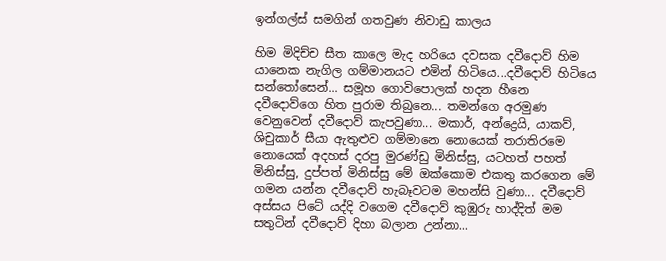ඉන්ගල්ස් සමගින් ගතවුණ නිවාඩු කාලය

හිම මිදිච්ච සීත කාලෙ මැද හරියෙ දවසක දවීදොව් හිම යානෙක නැගිල ගම්මානයට එමින් හිටියෙ...දවීදොව් හිටියෙ සන්තෝසෙන්... සමූහ ගොවිපොලක් හදන හීනෙ දවීදොව්ගෙ හිත පුරාම තිබුනෙ... තමන්ගෙ අරමුණ වෙනුවෙන් දවීදොව් කැපවුණා... මකාර්, අන්ද්‍රෙයි, යාකව්, ශිචුකාර් සීයා ඇතුළුව ගම්මානෙ නොයෙක් තරාතිරමෙ නොයෙක් අදහස් දරපු මුරණ්ඩු මිනිස්සු, යටහත් පහත් මිනිස්සු, දුප්පත් මිනිස්සු මේ ඔක්කොම එකතු කරගෙන මේ ගමන යන්න දවීදොව් හැබෑවටම මහන්සි වුණා... දවීදොව් අස්සය පිටේ යද්දි වගෙම දවීදොව් කුඹුරු හාද්දිත් මම සතුටින් දවීදොව් දිහා බලාන උන්නා...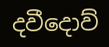දවීදොව්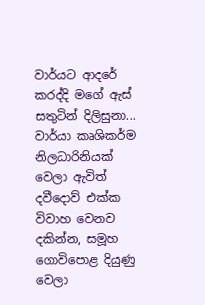වාර්යට ආදරේ කරද්දි මගේ ඇස් සතුටින් දිලිසුනා... වාර්යා කෘශිකර්ම නිලධාරිනියක් වෙලා ඇවිත් දවීදොව් එක්ක විවාහ වෙනව දකින්න, සමූහ ගොවිපොළ දියුණු වෙලා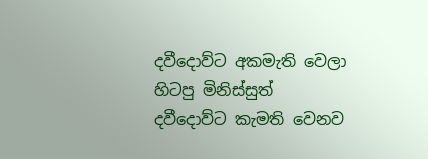දවීදොව්ට අකමැති වෙලා හිටපු මිනිස්සුත් දවීදොව්ට කැමති වෙනව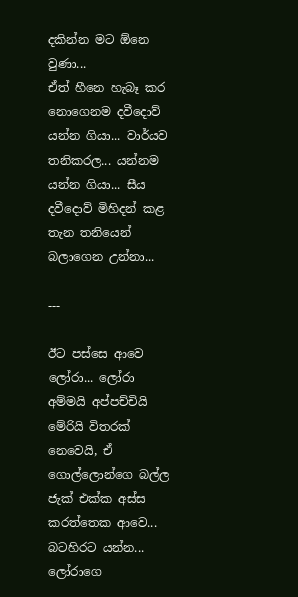දකින්න මට ඕනෙ වුණා...
ඒත් හීනෙ හැබෑ කර නොගෙනම දවීදොව් යන්න ගියා... වාර්යව තනිකරල... යන්නම යන්න ගියා... සීය දවීදොව් මිහිදන් කළ තැන තනියෙන් බලාගෙන උන්නා...

---

ඊට පස්සෙ ආවෙ ලෝරා... ලෝරා අම්මයි අප්පච්චියි මේරියි විතරක් නෙවෙයි, ඒ ගොල්ලොන්ගෙ බල්ල ජැක් එක්ක අස්ස කරත්තෙක ආවෙ... බටහිරට යන්න... ලෝරාගෙ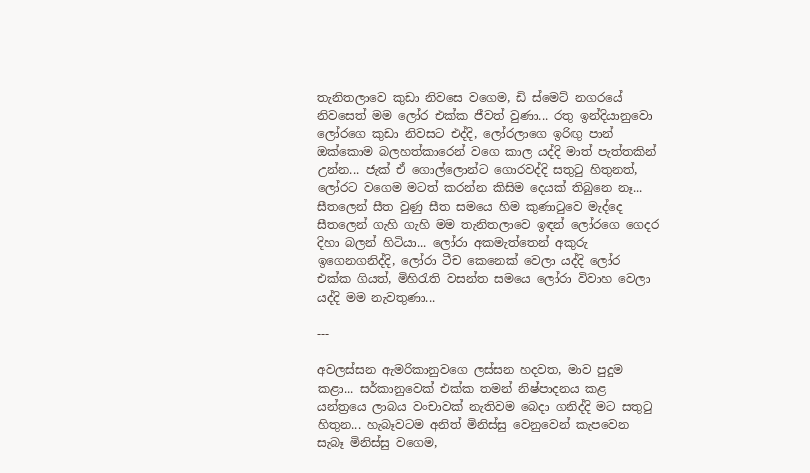තැනිතලාවෙ කුඩා නිවසෙ වගෙම, ඩි ස්මෙට් නගරයේ නිවසෙත් මම ලෝර එක්ක ජීවත් වුණා... රතු ඉන්දියානුවො ලෝරගෙ කුඩා නිවසට එද්දි, ලෝරලාගෙ ඉරිඟු පාන් ඔක්කොම බලහත්කාරෙන් වගෙ කාල යද්දි මාත් පැත්තකින් උන්න... ජැක් ඒ ගොල්ලොන්ට ගොරවද්දි සතුටු හිතුනත්, ලෝරට වගෙම මටත් කරන්න කිසිම දෙයක් තිබුනෙ නෑ...
සීතලෙන් සීත වුණු සීත සමයෙ හිම කුණාටුවෙ මැද්දෙ සීතලෙන් ගැහි ගැහි මම තැනිතලාවෙ ඉඳන් ලෝරගෙ ගෙදර දිහා බලන් හිටියා... ලෝරා අකමැත්තෙන් අකුරු ඉගෙනගනිද්දි, ලෝරා ටීච කෙනෙක් වෙලා යද්දි ලෝර එක්ක ගියත්, මිහිරැති වසන්ත සමයෙ ලෝරා විවාහ වෙලා යද්දි මම නැවතුණා...

---

අවලස්සන ඇමරිකානුවගෙ ලස්සන හදවත, මාව පුදුම කළා... සර්කානුවෙක් එක්ක තමන් නිෂ්පාදනය කළ යන්ත්‍රයෙ ලාබය වංචාවක් නැතිවම බෙදා ගනිද්දි මට සතුටු හිතුන... හැබෑවටම අනිත් මිනිස්සු වෙනුවෙන් කැපවෙන සැබෑ මිනිස්සු වගෙම,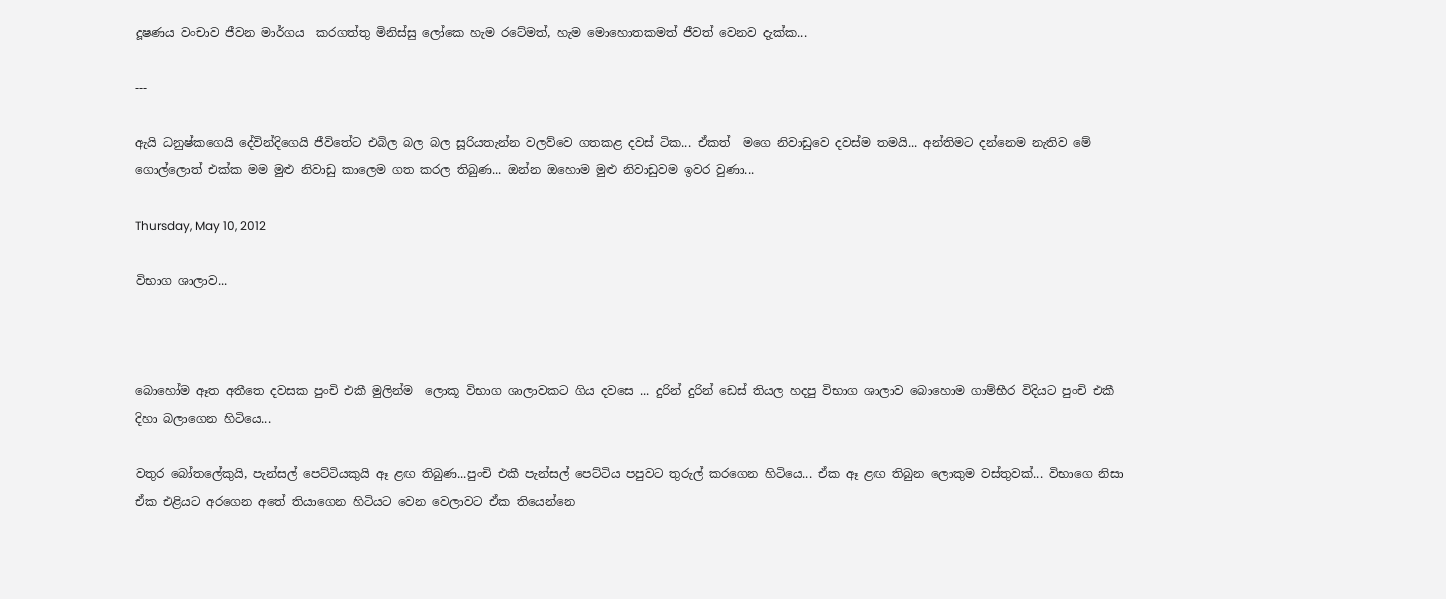දූෂණය වංචාව ජීවන මාර්ගය  කරගත්තු මිනිස්සු ලෝකෙ හැම රටේමත්, හැම මොහොතකමත් ජීවත් වෙනව දැක්ක...

---

ඇයි ධනුෂ්කගෙයි දේවින්දිගෙයි ජීවිතේට එබිල බල බල සූරියතැන්න වලව්වෙ ගතකළ දවස් ටික... ඒකත්  මගෙ නිවාඩුවෙ දවස්ම තමයි... අන්තිමට දන්නෙම නැතිව මේ ගොල්ලොත් එක්ක මම මුළු නිවාඩු කාලෙම ගත කරල තිබුණ... ඔන්න ඔහොම මුළු නිවාඩුවම ඉවර වුණා...

Thursday, May 10, 2012

විභාග ශාලාව...



බොහෝම ඈත අතීතෙ දවසක පුංචි එකී මුලින්ම  ලොකූ විභාග ශාලාවකට ගිය දවසෙ ... දුරින් දුරින් ඩෙස් තියල හදපු විභාග ශාලාව බොහොම ගාම්භීර විදියට පුංචි එකී දිහා බලාගෙන හිටියෙ...

වතුර බෝතලේකුයි, පැන්සල් පෙට්ටියකුයි ඈ ළඟ තිබුණ...පුංචි එකී පැන්සල් පෙට්ටිය පපුවට තුරුල් කරගෙන හිටියෙ... ඒක ඈ ළඟ තිබුන ලොකුම වස්තුවක්... විභාගෙ නිසා ඒක එළියට අරගෙන අතේ තියාගෙන හිටියට වෙන වෙලාවට ඒක තියෙන්නෙ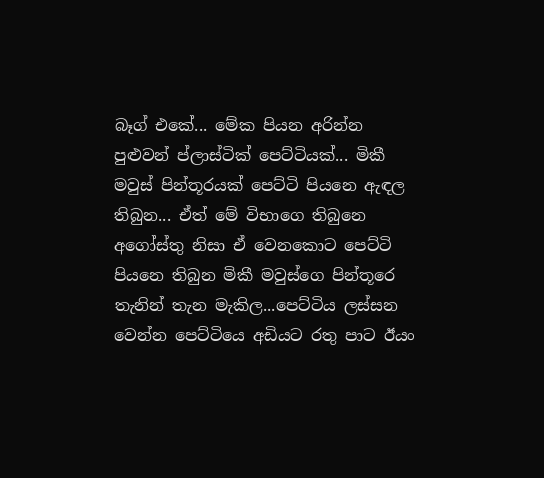බෑග් එකේ... මේක පියන අරින්න පුළුවන් ප්ලාස්ටික් පෙට්ටියක්... මිකී මවුස් පින්තූරයක් පෙට්ටි පියනෙ ඇඳල තිබුන... ඒත් මේ විභාගෙ තිබුනෙ අගෝස්තු නිසා ඒ වෙනකොට පෙට්ටි පියනෙ තිබුන මිකී මවුස්ගෙ පින්තූරෙ තැනින් තැන මැකිල...පෙට්ටිය ලස්සන වෙන්න පෙට්ටියෙ අඩියට රතු පාට ඊයං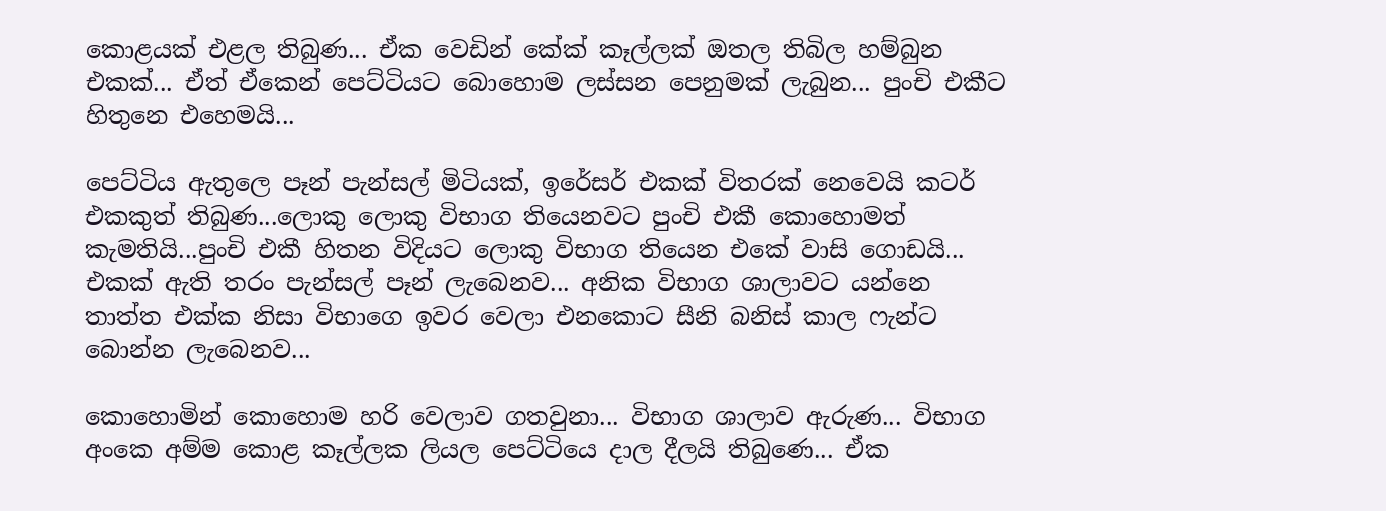කොළයක් එළල තිබුණ... ඒක වෙඩින් කේක් කෑල්ලක් ඔතල තිබිල හම්බුන එකක්... ඒත් ඒකෙන් පෙට්ටියට බොහොම ලස්සන පෙනුමක් ලැබුන... පුංචි එකීට හිතුනෙ එහෙමයි...

පෙට්ටිය ඇතුලෙ පෑන් පැන්සල් මිටියක්, ඉරේසර් එකක් විතරක් නෙවෙයි කටර් එකකුත් තිබුණ...ලොකු ලොකු විභාග තියෙනවට පුංචි එකී කොහොමත් කැමතියි...පුංචි එකී හිතන විදියට ලොකු විභාග තියෙන එකේ වාසි ගොඩයි... එකක් ඇති තරං පැන්සල් පෑන් ලැබෙනව... අනික විභාග ශාලාවට යන්නෙ තාත්ත එක්ක නිසා විභාගෙ ඉවර වෙලා එනකොට සීනි බනිස් කාල ෆැන්ට බොන්න ලැබෙනව...

කොහොමින් කොහොම හරි වෙලාව ගතවුනා... විභාග ශාලාව ඇරුණ... විභාග අංකෙ අම්ම කොළ කෑල්ලක ලියල පෙට්ටියෙ දාල දීලයි තිබුණෙ... ඒක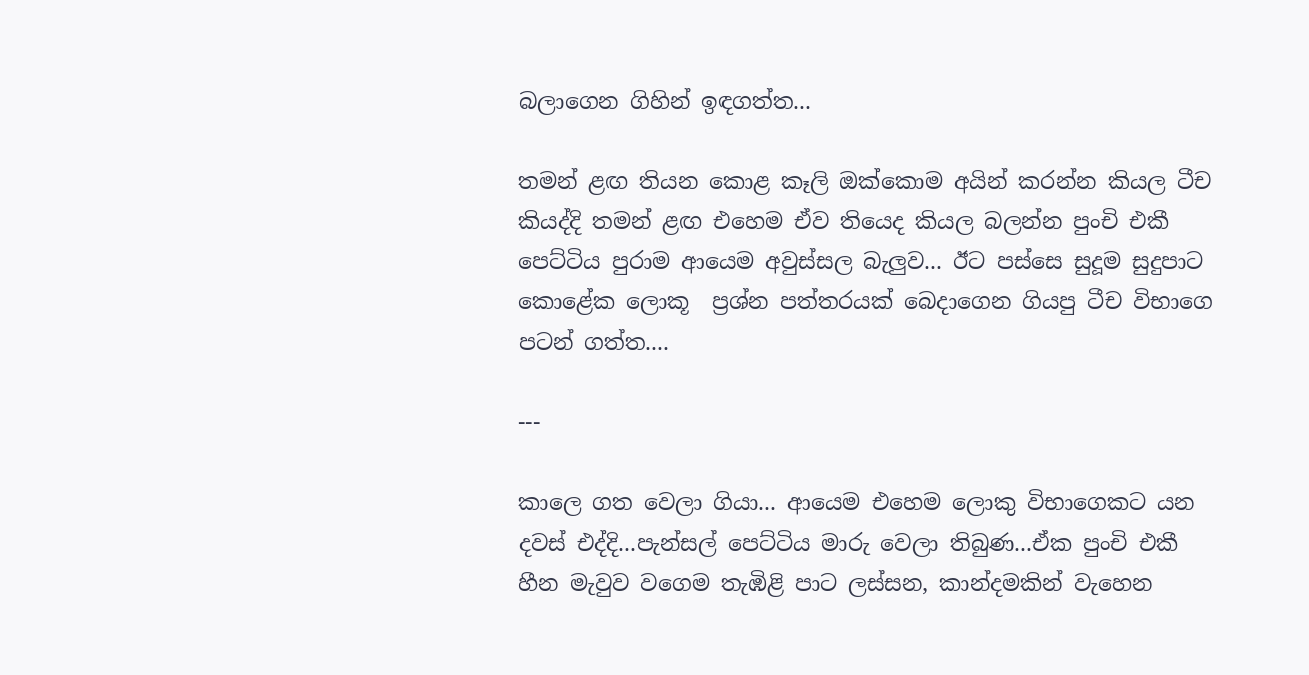බලාගෙන ගිහින් ඉඳගත්ත...

තමන් ළඟ තියන කොළ කෑලි ඔක්කොම අයින් කරන්න කියල ටීච කියද්දි තමන් ළඟ එහෙම ඒව තියෙද කියල බලන්න පුංචි එකී පෙට්ටිය පුරාම ආයෙම අවුස්සල බැලුව... ඊට පස්සෙ සුදූම සුදුපාට කොළේක ලොකූ  ප්‍රශ්න පත්තරයක් බෙදාගෙන ගියපු ටීච විභාගෙ පටන් ගත්ත....

---

කාලෙ ගත වෙලා ගියා... ආයෙම එහෙම ලොකු විභාගෙකට යන දවස් එද්දි...පැන්සල් පෙට්ටිය මාරු වෙලා තිබුණ...ඒක පුංචි එකී හීන මැවුව වගෙම තැඹිළි පාට ලස්සන, කාන්දමකින් වැහෙන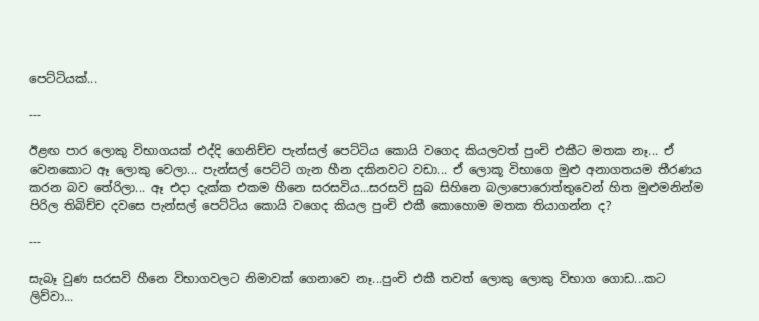පෙට්ටියක්...

---

ඊළඟ පාර ලොකු විභාගයක් එද්දි ගෙනිච්ච පැන්සල් පෙට්ටිය කොයි වගෙද කියලවත් පුංචි එකීට මතක නෑ... ඒ වෙනකොට ඈ ලොකු වෙලා... පැන්සල් පෙට්ටි ගැන හීන දකිනවට වඩා... ඒ ලොකූ විභාගෙ මුළු අනාගතයම තීරණය කරන බව තේරිලා... ඈ එදා දැක්ක එකම හීනෙ සරසවිය...සරසවි සුබ සිහිනෙ බලාපොරොත්තුවෙන් හිත මුළුමනින්ම පිරිල තිබිච්ච දවසෙ පැන්සල් පෙට්ටිය කොයි වගෙද කියල පුංචි එකී කොහොම මතක තියාගන්න ද?

---

සැබෑ වුණ සරසවි හීනෙ විභාගවලට නිමාවක් ගෙනාවෙ නෑ...පුංචි එකී තවත් ලොකු ලොකු විභාග ගොඩ...කට ලිව්වා...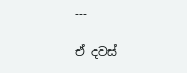---

ඒ දවස්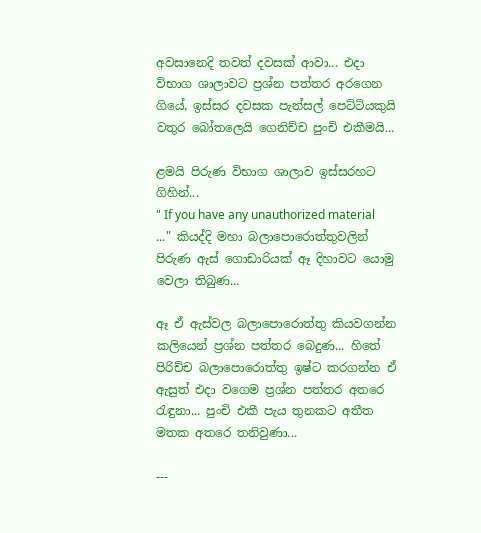අවසානෙදි තවත් දවසක් ආවා... එදා විභාග ශාලාවට ප්‍රශ්න පත්තර අරගෙන ගියේ, ඉස්සර දවසක පැන්සල් පෙට්ටියකුයි වතුර බෝතලෙයි ගෙනිච්ච පුංචි එකීමයි...

ළමයි පිරුණ විභාග ශාලාව ඉස්සරහට ගිහින්...
" If you have any unauthorized material ..." කියද්දි මහා බලාපොරොත්තුවලින් පිරුණ ඇස් ගොඩාරියක් ඈ දිහාවට යොමු වෙලා තිබුණ...

ඈ ඒ ඇස්වල බලාපොරොත්තු කියවගන්න කලියෙන් ප්‍රශ්න පත්තර බෙදුණ... හිතේ පිරිච්ච බලාපොරොත්තු ඉෂ්ට කරගන්න ඒ ඇසුත් එදා වගෙම ප්‍රශ්න පත්තර අතරෙ රැඳුනා... පුංචි එකී පැය තුනකට අතීත මතක අතරෙ තනිවුණා...

---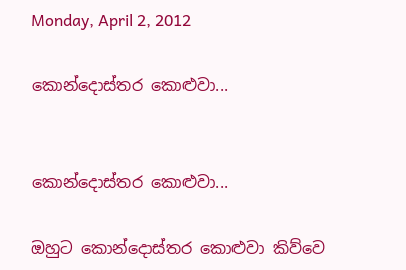Monday, April 2, 2012

කොන්දොස්තර කොළුවා...


කොන්දොස්තර කොළුවා...

ඔහුට කොන්දොස්තර කොළුවා කිව්වෙ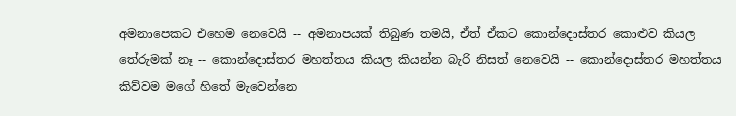අමනාපෙකට එහෙම නෙවෙයි -- අමනාපයක් තිබුණ තමයි, ඒත් ඒකට කොන්දොස්තර කොළුව කියල තේරුමක් නෑ -- කොන්දොස්තර මහත්තය කියල කියන්න බැරි නිසත් නෙවෙයි -- කොන්දොස්තර මහත්තය කිව්වම මගේ හිතේ මැවෙන්නෙ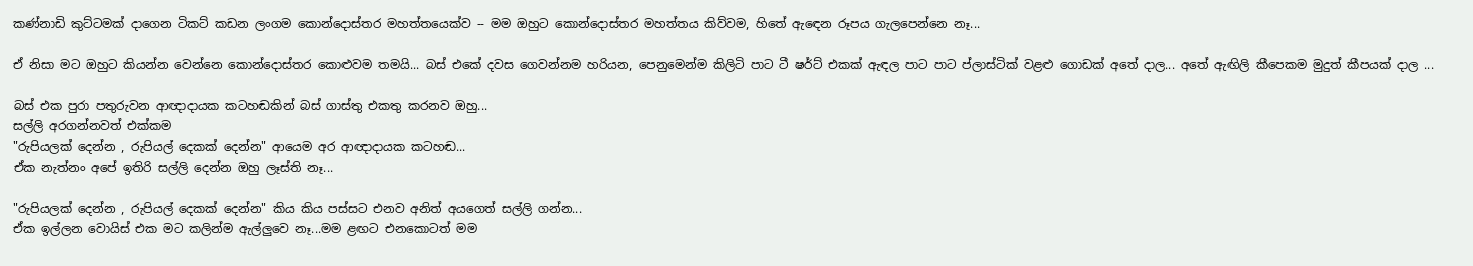කණ්නාඩි කුට්ටමක් දාගෙන ටිකට් කඩන ලංගම කොන්දොස්තර මහත්තයෙක්ව -- මම ඔහුට කොන්දොස්තර මහත්තය කිව්වම, හිතේ ඇ‍ඳෙන රූපය ගැලපෙන්නෙ නෑ...

ඒ නිසා මට ඔහුට කියන්න වෙන්නෙ කොන්දොස්තර කොළුවම තමයි... බස් එකේ දවස ගෙවන්නම හරියන, පෙනුමෙන්ම කිලිටි පාට ටී ෂර්ට් එකක් ඇඳල පාට පාට ප්ලාස්ටික් වළළු ගොඩක් අතේ දාල... අතේ ඇඟිලි කීපෙකම මුදුත් කීපයක් දාල ...

බස් එක පුරා පතුරුවන ආඥාදායක කටහඬකින් බස් ගාස්තු එකතු කරනව ඔහු...
සල්ලි අරගන්නවත් එක්කම
"රුපියලක් දෙන්න , රුපියල් දෙකක් දෙන්න" ආයෙම අර ආඥාදායක කටහඬ...
ඒක නැත්නං අපේ ඉතිරි සල්ලි දෙන්න ඔහු ලෑස්ති නෑ...

"රුපියලක් දෙන්න , රුපියල් දෙකක් දෙන්න" කිය කිය පස්සට එනව අනිත් අයගෙත් සල්ලි ගන්න...
ඒක ඉල්ලන වොයිස් එක මට කලින්ම ඇල්ලුවෙ නෑ...මම ළඟට එනකොටත් මම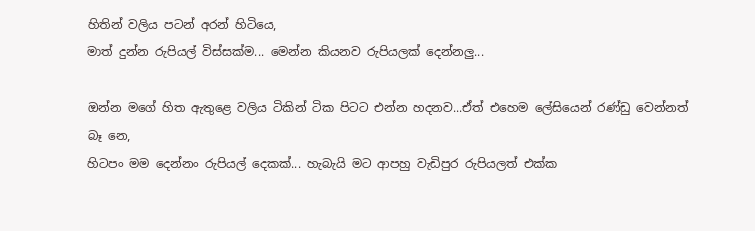හිතින් වලිය පටන් අරන් හිටියෙ,
මාත් දුන්න රුපියල් විස්සක්ම... මෙන්න කියනව රුපියලක් දෙන්නලු...

ඔන්න මගේ හිත ඇතුළෙ වලිය ටිකින් ටික පිටට එන්න හදනව...ඒත් එහෙම ලේසියෙන් රණ්ඩු වෙන්නත් බෑ නෙ,
හිටපං මම දෙන්නං රුපියල් දෙකක්... හැබැයි මට ආපහු වැඩිපුර රුපියලත් එක්ක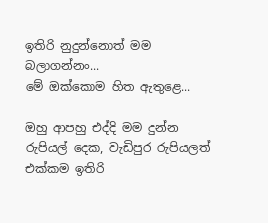ඉතිරි නුදුන්නොත් මම බලාගන්නං...
මේ ඔක්කොම හිත ඇතුළෙ...

ඔහු ආපහු එද්දි මම දුන්න රුපියල් දෙක, වැඩිපුර රුපියලත් එක්කම ඉතිරි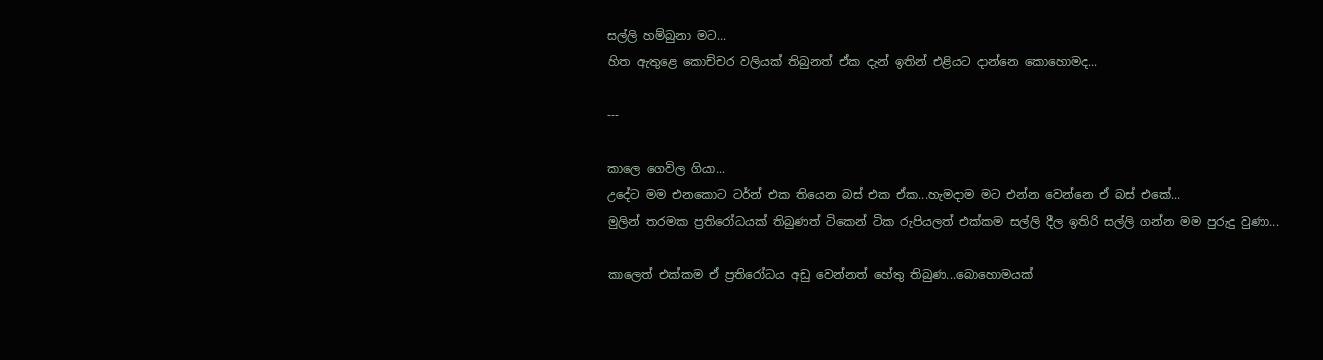සල්ලි හම්බුනා මට...
හිත ඇතුළෙ කොච්චර වලියක් තිබුනත් ඒක දැන් ඉතින් එළියට දාන්නෙ කොහොමද...

---

කාලෙ ගෙවිල ගියා...
උදේට මම එනකොට ටර්න් එක තියෙන බස් එක ඒක...හැමදාම මට එන්න වෙන්නෙ ඒ බස් එකේ...
මුලින් තරමක ප්‍රතිරෝධයක් තිබුණත් ටිකෙන් ටික රුපියලත් එක්කම සල්ලි දීල ඉතිරි සල්ලි ගන්න මම පුරුදු වුණා...

කාලෙත් එක්කම ඒ ප්‍රතිරෝධය අඩු වෙන්නත් හේතු තිබුණ...බොහොමයක්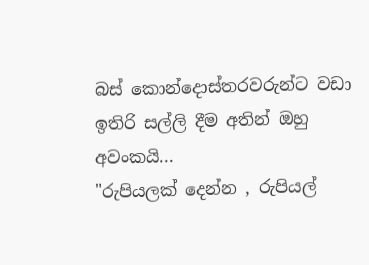බස් කොන්දොස්තරවරුන්ට වඩා ඉතිරි සල්ලි දීම අතින් ඔහු අවංකයි...
"රුපියලක් දෙන්න , රුපියල්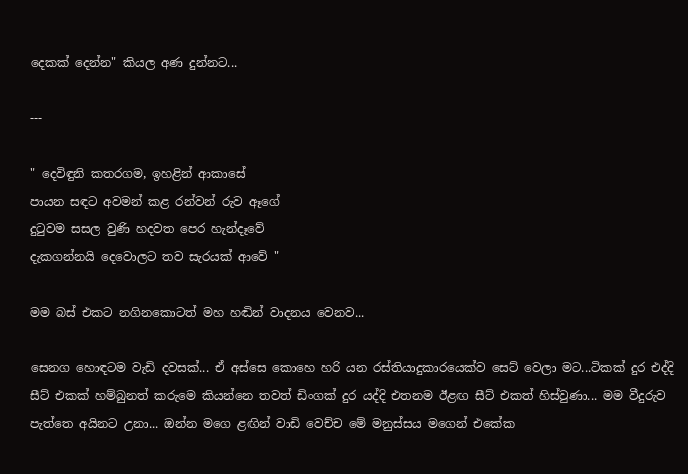දෙකක් දෙන්න" කියල අණ දුන්නට...

---

" දෙවිඳුනි කතරගම, ඉහළින් ආකාසේ
පායන සඳට අවමන් කළ රන්වන් රුව ඈගේ
දුටුවම සසල වුණි හදවත පෙර හැන්දෑවේ
දැකගන්නයි දෙවොලට තව සැරයක් ආවේ "

මම බස් එකට නගිනකොටත් මහ හඬින් වාදනය වෙනව...

සෙනග හොඳටම වැඩි දවසක්... ඒ අස්සෙ කොහෙ හරි යන රස්තියාදුකාරයෙක්ව සෙට් වෙලා මට...ටිකක් දුර එද්දි සීට් එකක් හම්බුනත් කරුමෙ කියන්නෙ තවත් ඩිංගක් දුර යද්දි එතනම ඊළඟ සීට් එකත් හිස්වුණා... මම වීදුරුව පැත්තෙ අයිනට උනා... ඔන්න මගෙ ළඟින් වාඩි වෙච්ච මේ මනුස්සය මගෙන් එකේක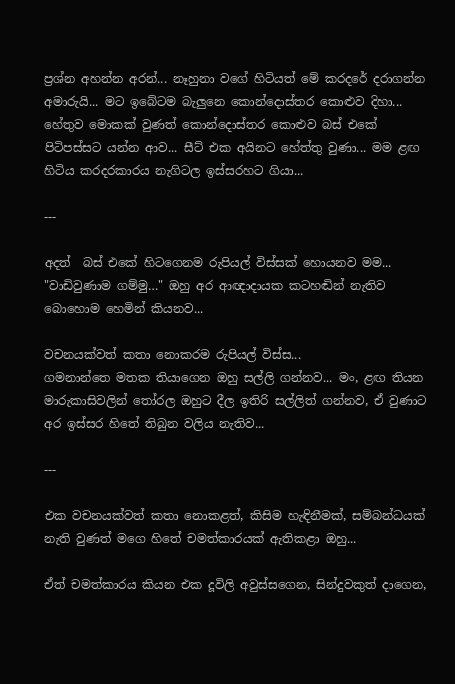ප්‍රශ්න අහන්න අරන්... නෑහුනා වගේ හිටියත් මේ කරදරේ දරාගන්න අමාරුයි... මට ඉබේටම බැලුනෙ කොන්දොස්තර කොළුව දිහා... හේතුව මොකක් වුණත් කොන්දොස්තර කොළුව බස් එකේ පිටිපස්සට යන්න ආව... සීට් එක අයිනට හේත්තු වුණා... මම ළඟ හිටිය කරදරකාරය නැගිටල ඉස්සරහට ගියා...

---

අදත්  බස් එකේ හිටගෙනම රුපියල් විස්සක් හොයනව මම...
"වාඩිවුණාම ගම්මු…" ඔහු අර ආඥාදායක කටහඬින් නැතිව බොහොම හෙමින් කියනව...

වචනයක්වත් කතා නොකරම රුපියල් විස්ස...
ගමනාන්තෙ මතක තියාගෙන ඔහු සල්ලි ගන්නව... මං, ළඟ තියන මාරුකාසිවලින් ‍තෝරල ඔහුට දීල ඉතිරි සල්ලිත් ගන්නව, ඒ වුණාට අර ඉස්සර හිතේ තිබුන වලිය නැතිව...

---

එක වචනයක්වත් කතා නොකළත්, කිසිම හැඳිනීමක්, සම්බන්ධයක් නැති වුණත් මගෙ හිතේ චමත්කාරයක් ඇතිකළා ඔහු...

ඒත් චමත්කාරය කියන එක දූවිලි අවුස්සගෙන, සින්දුවකුත් දාගෙන,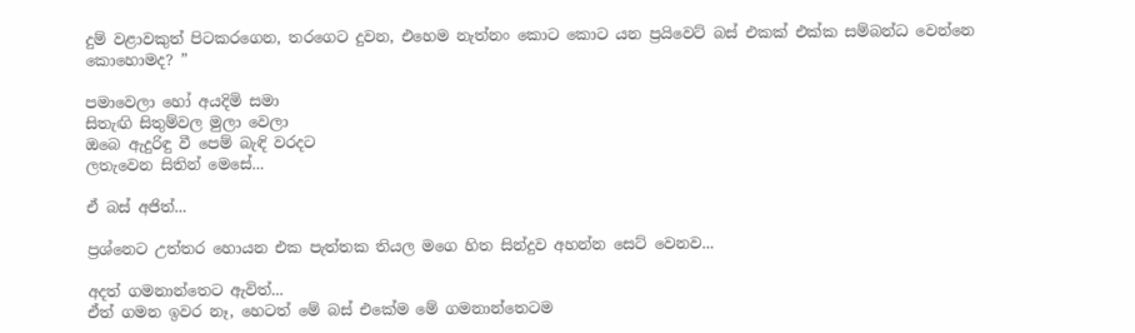දුම් වළාවකුත් පිටකරගෙන, තරගෙට දුවන, එහෙම නැත්නං කොට කොට යන ප්‍රයිවෙට් බස් එකක් එක්ක සම්බන්ධ වෙන්නෙ කොහොමද? ”

පමාවෙලා හෝ අයදිමි සමා
සිතැඟි සිතුම්වල මුලා වෙලා
ඔබෙ ඇදුරිඳු වී පෙම් බැඳි වරදට
ලතැවෙන සිතින් මෙසේ...

ඒ බස් අජිත්...

ප්‍රශ්නෙට උත්තර හොයන එක පැත්තක තියල මගෙ හිත සින්දුව අහන්න සෙට් වෙනව...

අදත් ගමනාන්තෙට ඇවිත්...
ඒත් ගමන ඉවර නෑ, හෙටත් මේ බස් එකේම මේ ගමනාන්තෙටම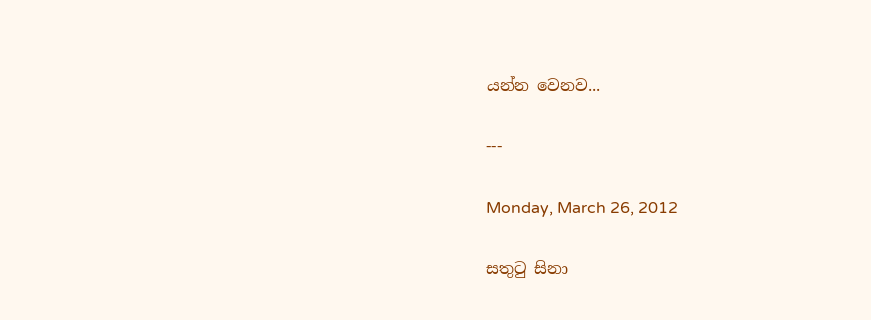යන්න වෙනව...

---

Monday, March 26, 2012

සතුටු සිනා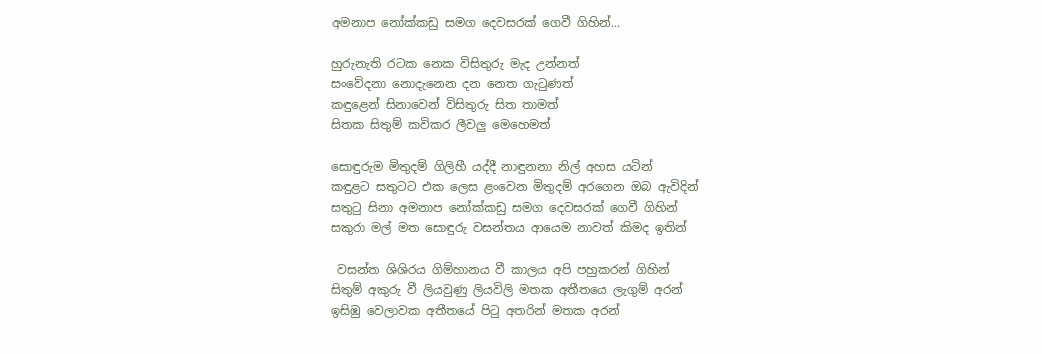අමනාප නෝක්කඩු සමග දෙවසරක් ගෙවී ගිහින්...

හුරුනැති රටක නෙක විසිතුරු මැද උන්නත්
සංවේදනා නොදැනෙන දන නෙත ගැ‍ටුණත්
කඳුළෙන් සිනාවෙන් විසිතුරු සිත තාමත්
සිතක සිතුම් කවිකර ලීවලු මෙහෙමත්

සොඳුරුම මිතුදම් ගිලිහී යද්දී නාඳුනනා නිල් අහස යටින්
කඳුළට සතුටට එක ලෙස ළංවෙන මිතුදම් අරගෙන ඔබ ඇවිදින්
සතුටු සිනා අමනාප නෝක්කඩු සමග දෙවසරක් ගෙවී ගිහින්
සකුරා මල් මත සොඳුරු වසන්තය ආයෙම නාවත් කිමද ඉතින්

 වසන්ත ශිශිරය ගිම්හානය වී කාලය අපි පහුකරන් ගිහින්
සිතුම් අකුරු වී ලියවුණු ලියවිලි මතක අතීතයෙ ලැගුම් අරන්
ඉසිඹු වෙලාවක අතීතයේ පිටු අතරින් මතක අරන්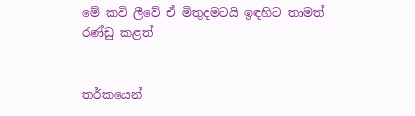මේ කවි ලීවේ ඒ මිතුදමටයි ඉඳහිට තාමත් රණ්ඩු කළත්


තර්කයෙන්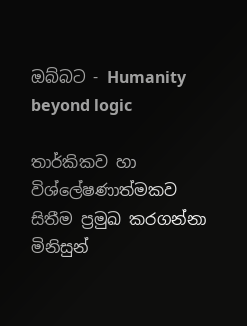ඔබ්බට - Humanity beyond logic

තාර්කිකව හා විශ්ලේෂණාත්මකව සිතීම ප්‍රමුඛ කරගන්නා මිනිසුන්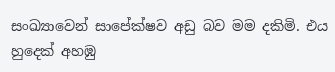සංඛ්‍යාවෙන් සාපේක්ෂව අඩු බව මම දකිමි. එය හුදෙක් අහඹු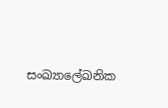සංඛ්‍යාලේඛනික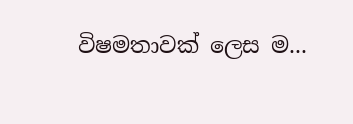විෂමතාවක් ලෙස ම...